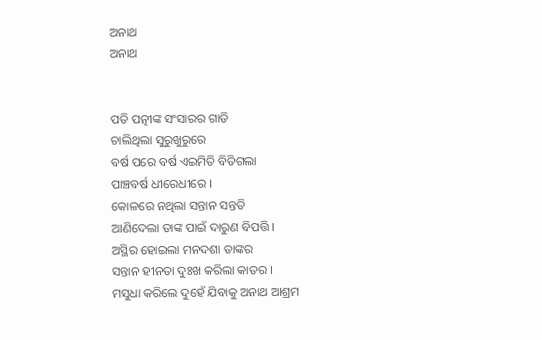ଅନାଥ
ଅନାଥ


ପତି ପତ୍ନୀଙ୍କ ସଂସାରର ଗାଡି
ଚାଲିଥିଲା ସୁରୁଖୁରୁରେ
ବର୍ଷ ପରେ ବର୍ଷ ଏଇମିତି ବିତିଗଲା
ପାଞ୍ଚବର୍ଷ ଧୀରେଧୀରେ ।
କୋଳରେ ନଥିଲା ସନ୍ତାନ ସନ୍ତତି
ଆଣିଦେଲା ତାଙ୍କ ପାଇଁ ଦାରୁଣ ବିପତ୍ତି ।
ଅସ୍ଥିର ହୋଇଲା ମନଦଶା ତାଙ୍କର
ସନ୍ତାନ ହୀନତା ଦୁଃଖ କରିଲା କାତର ।
ମସୁଧା କରିଲେ ଦୁହେଁ ଯିବାକୁ ଅନାଥ ଆଶ୍ରମ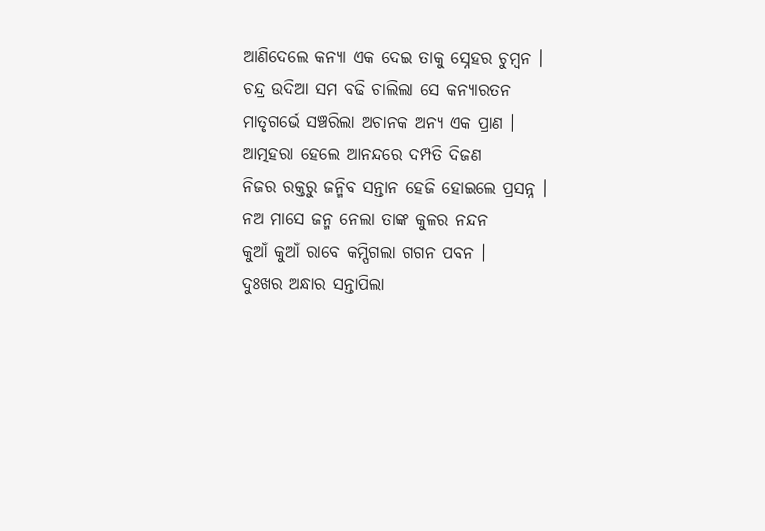ଆଣିଦେଲେ କନ୍ୟା ଏକ ଦେଇ ତାକୁ ସ୍ନେହର ଚୁମ୍ବନ ।
ଚନ୍ଦ୍ର ଉଦିଆ ସମ ବଢି ଚାଲିଲା ସେ କନ୍ୟାରତନ
ମାତୃଗର୍ଭେ ସଞ୍ଚରିଲା ଅଚାନକ ଅନ୍ୟ ଏକ ପ୍ରାଣ ।
ଆତ୍ମହରା ହେଲେ ଆନନ୍ଦରେ ଦମ୍ପତି ଦିଜଣ
ନିଜର ରକ୍ତରୁ ଜନ୍ମିବ ସନ୍ତାନ ହେଜି ହୋଇଲେ ପ୍ରସନ୍ନ ।
ନଅ ମାସେ ଜନ୍ମ ନେଲା ତାଙ୍କ କୁଳର ନନ୍ଦନ
କୁଆଁ କୁଆଁ ରାବେ କମ୍ପିଗଲା ଗଗନ ପବନ ।
ଦୁଃଖର ଅନ୍ଧାର ସନ୍ତାପିଲା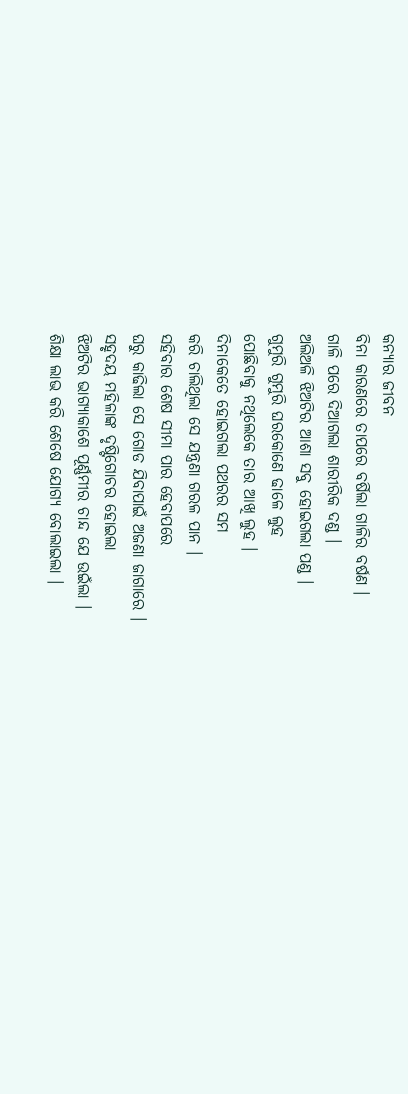କନ୍ୟାର ଜୀବନ
ବିନା କାରଣରେ ତାପରେ ବର୍ଷିଲା ଗାଳିର ବର୍ଷଣ ।
ଗାଳି ପରେ ଦିଆଗଲା ଶାରୀରିକ ଦଣ୍ଡ ।
ଅଲିଅଳି ଝିଅଟିର ଆଶା ସବୁ ହୋଇଗଲା ପଣ୍ଡ ।
ଗୁମୁରି ଗୁମୁରି ଘରକୋଣେ ଢାଳେ ଲୁହ
ପୋଛିବାକୁ ନଥିଲେକେ ତାର ଆଖି ଲୁହ ।
ଦିନାକେତେ ହୋଇଗଲା ପଥରର ସମ
କରି ଚାଲିଥିଲା ସେ ଯନ୍ତ୍ରଣା ଗରଳ ପାନ ।
ସହିବାର ଶେଷ ସୀମା ପାର ହେବାପରେ
ଘରୁ କାଢିଲା ସେ ଗୋଡ ଯିବାପାଇଁ ଅଜଣା ଜାଗାରେ ।
ସହୃଦୟ ମହିଳାଙ୍କ ଦୃଷ୍ଟିଗୋଚର ହୋଇଲା
ଝିଅଟିର ଭାଗ୍ୟାକାଶେ ପୂର୍ଣ୍ଣମୀର ଚାନ୍ଦ ଯେ ଉଇଁଲା ।
ଶିକ୍ଷା ଲାଭ କରି ଶେଷେ ଯୋଗ୍ୟ ବୋଲାଇଲା ।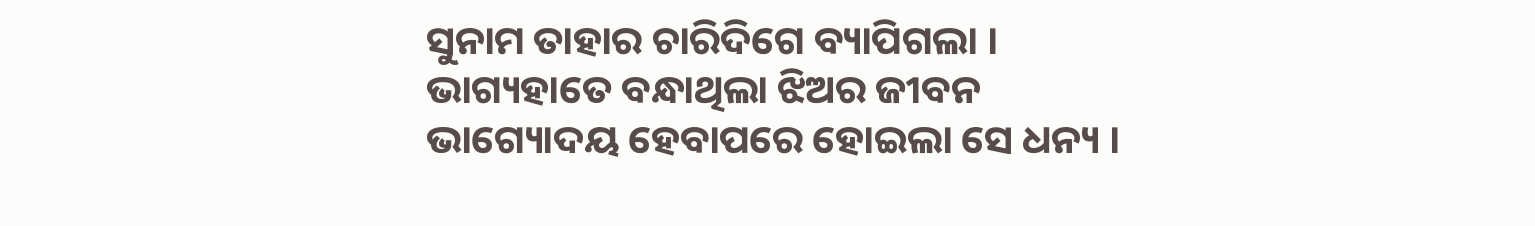ସୁନାମ ତାହାର ଚାରିଦିଗେ ବ୍ୟାପିଗଲା ।
ଭାଗ୍ୟହାତେ ବନ୍ଧାଥିଲା ଝିଅର ଜୀବନ
ଭାଗ୍ୟୋଦୟ ହେବାପରେ ହୋଇଲା ସେ ଧନ୍ୟ ।